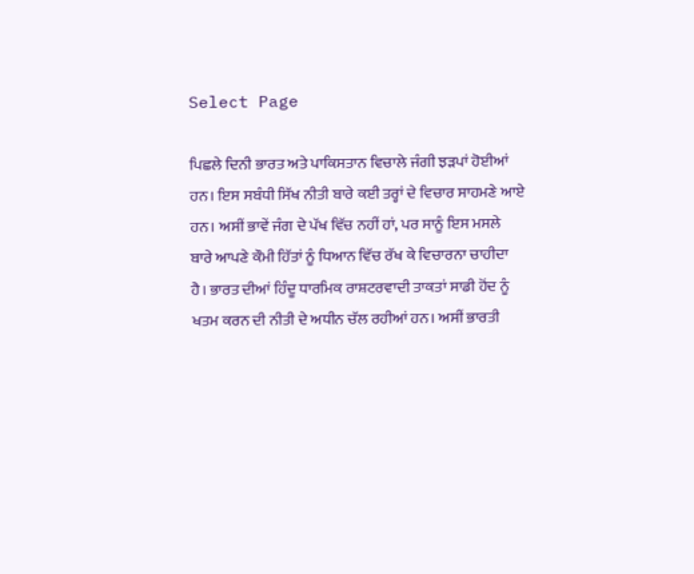Select Page

ਪਿਛਲੇ ਦਿਨੀ ਭਾਰਤ ਅਤੇ ਪਾਕਿਸਤਾਨ ਵਿਚਾਲੇ ਜੰਗੀ ਝੜਪਾਂ ਹੋਈਆਂ ਹਨ। ਇਸ ਸਬੰਧੀ ਸਿੱਖ ਨੀਤੀ ਬਾਰੇ ਕਈ ਤਰ੍ਹਾਂ ਦੇ ਵਿਚਾਰ ਸਾਹਮਣੇ ਆਏ ਹਨ। ਅਸੀਂ ਭਾਵੇਂ ਜੰਗ ਦੇ ਪੱਖ ਵਿੱਚ ਨਹੀਂ ਹਾਂ, ਪਰ ਸਾਨੂੰ ਇਸ ਮਸਲੇ ਬਾਰੇ ਆਪਣੇ ਕੌਮੀ ਹਿੱਤਾਂ ਨੂੰ ਧਿਆਨ ਵਿੱਚ ਰੱਖ ਕੇ ਵਿਚਾਰਨਾ ਚਾਹੀਦਾ ਹੈ। ਭਾਰਤ ਦੀਆਂ ਹਿੰਦੂ ਧਾਰਮਿਕ ਰਾਸ਼ਟਰਵਾਦੀ ਤਾਕਤਾਂ ਸਾਡੀ ਹੋਂਦ ਨੂੰ ਖਤਮ ਕਰਨ ਦੀ ਨੀਤੀ ਦੇ ਅਧੀਨ ਚੱਲ ਰਹੀਆਂ ਹਨ। ਅਸੀਂ ਭਾਰਤੀ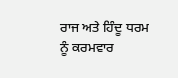ਰਾਜ ਅਤੇ ਹਿੰਦੂ ਧਰਮ ਨੂੰ ਕਰਮਵਾਰ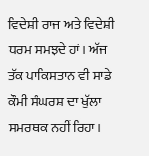ਵਿਦੇਸ਼ੀ ਰਾਜ ਅਤੇ ਵਿਦੇਸ਼ੀ ਧਰਮ ਸਮਝਦੇ ਹਾਂ। ਅੱਜ ਤੱਕ ਪਾਕਿਸਤਾਨ ਵੀ ਸਾਡੇ ਕੌਮੀ ਸੰਘਰਸ਼ ਦਾ ਖੁੱਲਾ ਸਮਰਥਕ ਨਹੀਂ ਰਿਹਾ।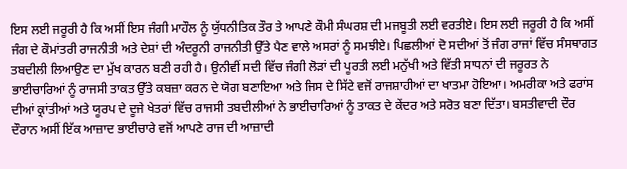ਇਸ ਲਈ ਜਰੂਰੀ ਹੈ ਕਿ ਅਸੀਂ ਇਸ ਜੰਗੀ ਮਾਹੌਲ ਨੂੰ ਯੁੱਧਨੀਤਿਕ ਤੌਰ ਤੇ ਆਪਣੇ ਕੌਮੀ ਸੰਘਰਸ਼ ਦੀ ਮਜਬੂਤੀ ਲਈ ਵਰਤੀਏ। ਇਸ ਲਈ ਜਰੂਰੀ ਹੈ ਕਿ ਅਸੀਂ ਜੰਗ ਦੇ ਕੌਮਾਂਤਰੀ ਰਾਜਨੀਤੀ ਅਤੇ ਦੇਸ਼ਾਂ ਦੀ ਅੰਦਰੂਨੀ ਰਾਜਨੀਤੀ ਉੱਤੇ ਪੈਣ ਵਾਲੇ ਅਸਰਾਂ ਨੂੰ ਸਮਝੀਏ। ਪਿਛਲੀਆਂ ਦੋ ਸਦੀਆਂ ਤੋਂ ਜੰਗ ਰਾਜਾਂ ਵਿੱਚ ਸੰਸਥਾਗਤ ਤਬਦੀਲੀ ਲਿਆਉਣ ਦਾ ਮੁੱਖ ਕਾਰਨ ਬਣੀ ਰਹੀ ਹੈ। ਉਨੀਵੀਂ ਸਦੀ ਵਿੱਚ ਜੰਗੀ ਲੋੜਾਂ ਦੀ ਪੂਰਤੀ ਲਈ ਮਨੁੱਖੀ ਅਤੇ ਵਿੱਤੀ ਸਾਧਨਾਂ ਦੀ ਜਰੂਰਤ ਨੇ ਭਾਈਚਾਰਿਆਂ ਨੂੰ ਰਾਜਸੀ ਤਾਕਤ ਉੱਤੇ ਕਬਜ਼ਾ ਕਰਨ ਦੇ ਯੋਗ ਬਣਾਇਆ ਅਤੇ ਜਿਸ ਦੇ ਸਿੱਟੇ ਵਜੋਂ ਰਾਜਸ਼ਾਹੀਆਂ ਦਾ ਖਾਤਮਾ ਹੋਇਆ। ਅਮਰੀਕਾ ਅਤੇ ਫਰਾਂਸ ਦੀਆਂ ਕ੍ਰਾਂਤੀਆਂ ਅਤੇ ਯੂਰਪ ਦੇ ਦੂਜੇ ਖੇਤਰਾਂ ਵਿੱਚ ਰਾਜਸੀ ਤਬਦੀਲੀਆਂ ਨੇ ਭਾਈਚਾਰਿਆਂ ਨੂੰ ਤਾਕਤ ਦੇ ਕੇਂਦਰ ਅਤੇ ਸਰੋਤ ਬਣਾ ਦਿੱਤਾ। ਬਸਤੀਵਾਦੀ ਦੌਰ ਦੌਰਾਨ ਅਸੀਂ ਇੱਕ ਆਜ਼ਾਦ ਭਾਈਚਾਰੇ ਵਜੋਂ ਆਪਣੇ ਰਾਜ ਦੀ ਆਜ਼ਾਦੀ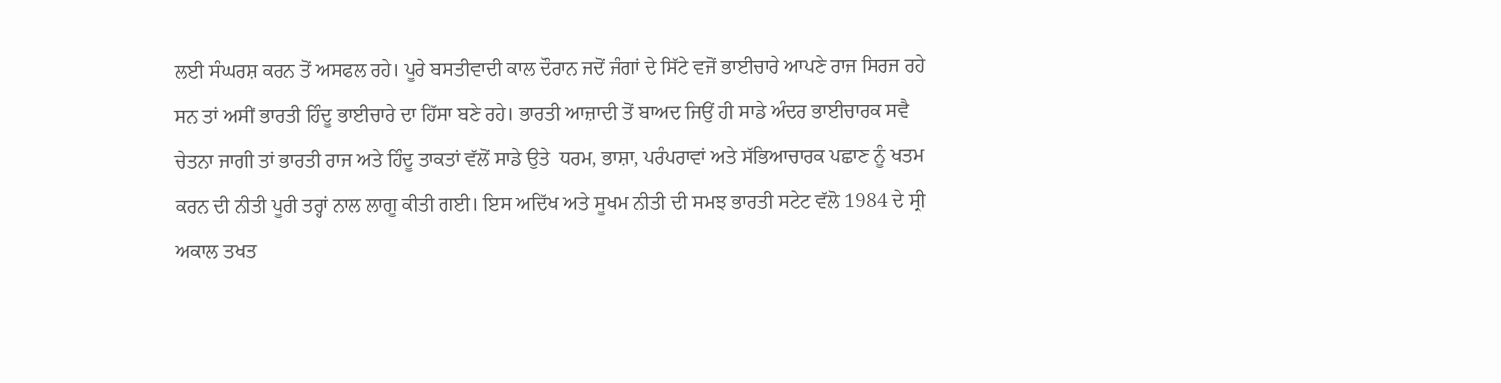ਲਈ ਸੰਘਰਸ਼ ਕਰਨ ਤੋਂ ਅਸਫਲ ਰਹੇ। ਪੂਰੇ ਬਸਤੀਵਾਦੀ ਕਾਲ ਦੌਰਾਨ ਜਦੋਂ ਜੰਗਾਂ ਦੇ ਸਿੱਟੇ ਵਜੋਂ ਭਾਈਚਾਰੇ ਆਪਣੇ ਰਾਜ ਸਿਰਜ ਰਹੇ ਸਨ ਤਾਂ ਅਸੀਂ ਭਾਰਤੀ ਹਿੰਦੂ ਭਾਈਚਾਰੇ ਦਾ ਹਿੱਸਾ ਬਣੇ ਰਹੇ। ਭਾਰਤੀ ਆਜ਼ਾਦੀ ਤੋਂ ਬਾਅਦ ਜਿਉਂ ਹੀ ਸਾਡੇ ਅੰਦਰ ਭਾਈਚਾਰਕ ਸਵੈ ਚੇਤਨਾ ਜਾਗੀ ਤਾਂ ਭਾਰਤੀ ਰਾਜ ਅਤੇ ਹਿੰਦੂ ਤਾਕਤਾਂ ਵੱਲੋਂ ਸਾਡੇ ਉਤੇ  ਧਰਮ, ਭਾਸ਼ਾ, ਪਰੰਪਰਾਵਾਂ ਅਤੇ ਸੱਭਿਆਚਾਰਕ ਪਛਾਣ ਨੂੰ ਖਤਮ ਕਰਨ ਦੀ ਨੀਤੀ ਪੂਰੀ ਤਰ੍ਹਾਂ ਨਾਲ ਲਾਗੂ ਕੀਤੀ ਗਈ। ਇਸ ਅਦਿੱਖ ਅਤੇ ਸੂਖਮ ਨੀਤੀ ਦੀ ਸਮਝ ਭਾਰਤੀ ਸਟੇਟ ਵੱਲੋ 1984 ਦੇ ਸ੍ਰੀ ਅਕਾਲ ਤਖਤ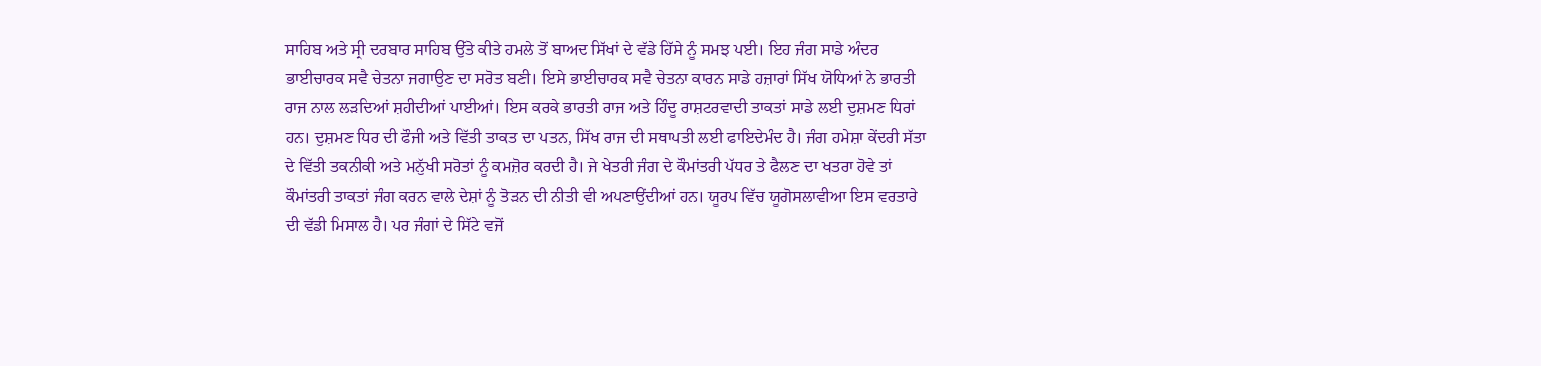ਸਾਹਿਬ ਅਤੇ ਸ੍ਰੀ ਦਰਬਾਰ ਸਾਹਿਬ ਉੱਤੇ ਕੀਤੇ ਹਮਲੇ ਤੋਂ ਬਾਅਦ ਸਿੱਖਾਂ ਦੇ ਵੱਡੇ ਹਿੱਸੇ ਨੂੰ ਸਮਝ ਪਈ। ਇਹ ਜੰਗ ਸਾਡੇ ਅੰਦਰ ਭਾਈਚਾਰਕ ਸਵੈ ਚੇਤਨਾ ਜਗਾਉਣ ਦਾ ਸਰੋਤ ਬਣੀ। ਇਸੇ ਭਾਈਚਾਰਕ ਸਵੈ ਚੇਤਨਾ ਕਾਰਨ ਸਾਡੇ ਹਜ਼ਾਰਾਂ ਸਿੱਖ ਯੋਧਿਆਂ ਨੇ ਭਾਰਤੀ ਰਾਜ ਨਾਲ ਲੜਦਿਆਂ ਸ਼ਹੀਦੀਆਂ ਪਾਈਆਂ। ਇਸ ਕਰਕੇ ਭਾਰਤੀ ਰਾਜ ਅਤੇ ਹਿੰਦੂ ਰਾਸ਼ਟਰਵਾਦੀ ਤਾਕਤਾਂ ਸਾਡੇ ਲਈ ਦੁਸ਼ਮਣ ਧਿਰਾਂ ਹਨ। ਦੁਸ਼ਮਣ ਧਿਰ ਦੀ ਫੌਜੀ ਅਤੇ ਵਿੱਤੀ ਤਾਕਤ ਦਾ ਪਤਨ, ਸਿੱਖ ਰਾਜ ਦੀ ਸਥਾਪਤੀ ਲਈ ਫਾਇਦੇਮੰਦ ਹੈ। ਜੰਗ ਹਮੇਸ਼ਾ ਕੇਂਦਰੀ ਸੱਤਾ ਦੇ ਵਿੱਤੀ ਤਕਨੀਕੀ ਅਤੇ ਮਨੁੱਖੀ ਸਰੋਤਾਂ ਨੂੰ ਕਮਜ਼ੋਰ ਕਰਦੀ ਹੈ। ਜੇ ਖੇਤਰੀ ਜੰਗ ਦੇ ਕੌਮਾਂਤਰੀ ਪੱਧਰ ਤੇ ਫੈਲਣ ਦਾ ਖਤਰਾ ਹੋਵੇ ਤਾਂ ਕੌਮਾਂਤਰੀ ਤਾਕਤਾਂ ਜੰਗ ਕਰਨ ਵਾਲੇ ਦੇਸ਼ਾਂ ਨੂੰ ਤੋੜਨ ਦੀ ਨੀਤੀ ਵੀ ਅਪਣਾਉਂਦੀਆਂ ਹਨ। ਯੂਰਪ ਵਿੱਚ ਯੂਗੋਸਲਾਵੀਆ ਇਸ ਵਰਤਾਰੇ ਦੀ ਵੱਡੀ ਮਿਸਾਲ ਹੈ। ਪਰ ਜੰਗਾਂ ਦੇ ਸਿੱਟੇ ਵਜੋਂ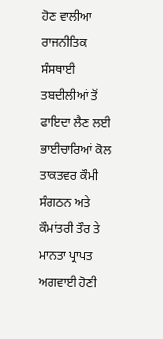ਹੋਣ ਵਾਲੀਆ ਰਾਜਨੀਤਿਕ ਸੰਸਥਾਈ ਤਬਦੀਲੀਆਂ ਤੋਂ ਫਾਇਦਾ ਲੈਣ ਲਈ ਭਾਈਚਾਰਿਆਂ ਕੋਲ ਤਾਕਤਵਰ ਕੌਮੀ ਸੰਗਠਨ ਅਤੇ ਕੌਮਾਂਤਰੀ ਤੌਰ ਤੇ ਮਾਨਤਾ ਪ੍ਰਾਪਤ ਅਗਵਾਈ ਹੋਣੀ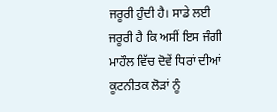ਜਰੂਰੀ ਹੁੰਦੀ ਹੈ। ਸਾਡੇ ਲਈ ਜਰੂਰੀ ਹੈ ਕਿ ਅਸੀਂ ਇਸ ਜੰਗੀ ਮਾਹੌਲ ਵਿੱਚ ਦੋਵੇਂ ਧਿਰਾਂ ਦੀਆਂ ਕੂਟਨੀਤਕ ਲੋੜਾਂ ਨੂੰ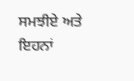ਸਮਝੀਏ ਅਤੇ ਇਹਨਾਂ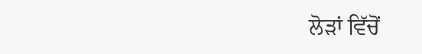ਲੋੜਾਂ ਵਿੱਚੋਂ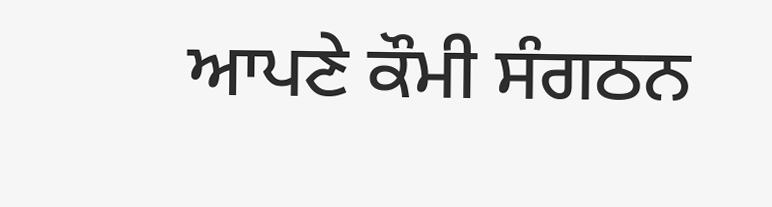ਆਪਣੇ ਕੌਮੀ ਸੰਗਠਨ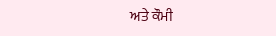ਅਤੇ ਕੌਮੀ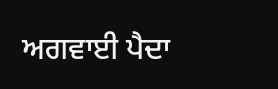ਅਗਵਾਈ ਪੈਦਾ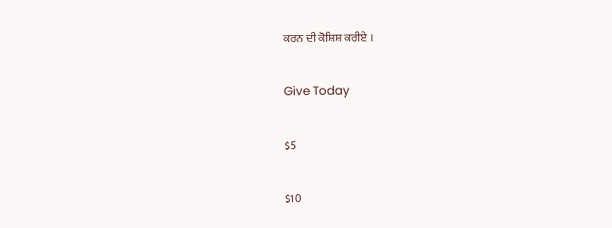ਕਰਨ ਦੀ ਕੋਸ਼ਿਸ਼ ਕਰੀਏ ।

Give Today

$5

$10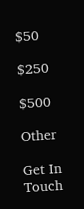$50

$250

$500

Other

Get In Touch